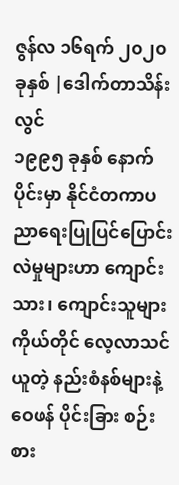ဇွန်လ ၁၆ရက် ၂၀၂၀ခုနှစ် |ဒေါက်တာသိန်းလွင်
၁၉၉၅ ခုနှစ် နောက်ပိုင်းမှာ နိုင်ငံတကာပညာရေးပြုပြင်ပြောင်းလဲမှုများဟာ ကျောင်းသား၊ ကျောင်းသူများကိုယ်တိုင် လေ့လာသင်ယူတဲ့ နည်းစံနစ်များနဲ့ဝေဖန် ပိုင်းခြား စဉ်းစား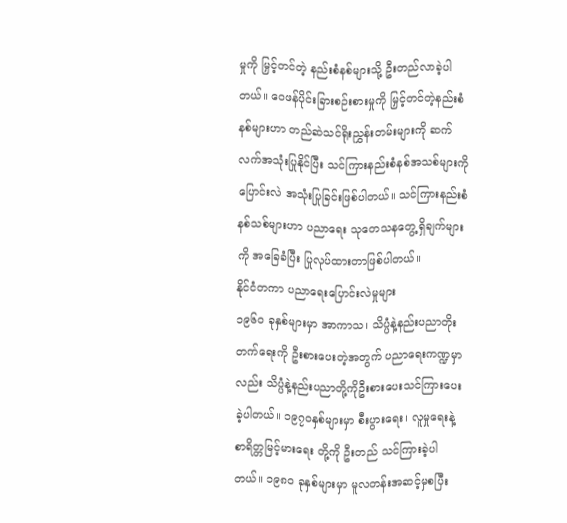မှုကို မြှင့်တင်တဲ့ နည်းစံနစ်များသို့ ဦးတည်လာခဲ့ပါတယ်။ ဝေဖန်ပိုင်းခြားစဉ်းစားမှုကို မြှင့်တင်တဲ့နည်းစံနစ်များဟာ တည်ဆဲသင်ရိုးညွှန်းတမ်းများကို ဆက်လက်အသုံးပြုနိုင်ပြီး သင်ကြားနည်းစံနစ်အသစ်များကို ပြောင်းလဲ အသုံးပြုခြင်းဖြစ်ပါတယ်။ သင်ကြားနည်းစံနစ်သစ်များဟာ ပညာရေး သုတေသနတွေ့ရှိချက်များကို အခြေခံပြီး ပြုလုပ်ထားတာဖြစ်ပါတယ်။
နိုင်ငံတကာ ပညာရေးပြောင်းလဲမှုများ
၁၉၆၀ ခုနှစ်များမှာ အာကာသ၊ သိပ္ပံနဲ့နည်းပညာတိုးတက်ရေးကို ဦးစားပေးတဲ့အတွက် ပညာရေးကဏ္ဍမှာလည်း သိပ္ပံနဲ့နည်းပညာတို့ကိုဦးစားပေးသင်ကြားပေးခဲ့ပါတယ်။ ၁၉၇၀နှစ်များမှာ စီးပွားရေး၊ လူမှုရေးနဲ့ စာရိတ္တမြင့်မားရေး တို့ကို ဦးတည် သင်ကြားခဲ့ပါတယ်။ ၁၉၈၀ ခုနှစ်များမှာ မူလတန်းအဆင့်မှစပြီး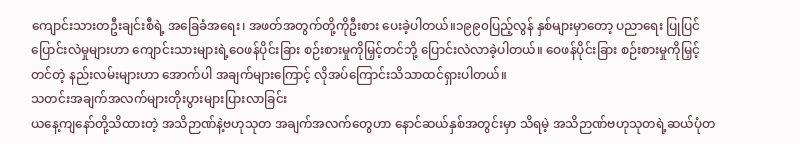ကျောင်းသားတဦးချင်းစီရဲ့ အခြေခံအရေး၊ အဖတ်အတွက်တို့ကိုဦးစား ပေးခဲ့ပါတယ်။၁၉၉၀ပြည့်လွန် နှစ်များမှာတော့ ပညာရေး ပြုပြင်ပြောင်းလဲမှုများဟာ ကျောင်းသားများရဲ့ဝေဖန်ပိုင်းခြား စဉ်းစားမှုကိုမြှင့်တင်ဘို့ ပြောင်းလဲလာခဲ့ပါတယ်။ ဝေဖန်ပိုင်းခြား စဉ်းစားမှုကိုမြှင့်တင်တဲ့ နည်းလမ်းများဟာ အောက်ပါ အချက်များကြောင့် လိုအပ်ကြောင်းသိသာထင်ရှားပါတယ်။
သတင်းအချက်အလက်များတိုးပွားများပြားလာခြင်း
ယနေ့ကျနော်တို့သိထားတဲ့ အသိဉာဏ်နဲ့ဗဟုသုတ အချက်အလက်တွေဟာ နောင်ဆယ်နှစ်အတွင်းမှာ သိရမဲ့ အသိဉာဏ်ဗဟုသုတရဲ့ဆယ်ပုံတ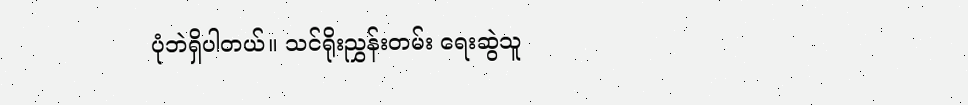ပုံဘဲရှိပါတယ်။ သင်ရိုးညွှန်းတမ်း ရေးဆွဲသူ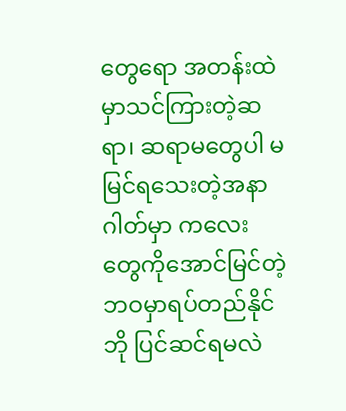တွေရော အတန်းထဲမှာသင်ကြားတဲ့ဆရာ၊ ဆရာမတွေပါ မမြင်ရသေးတဲ့အနာဂါတ်မှာ ကလေးတွေကိုအောင်မြင်တဲ့ဘဝမှာရပ်တည်နိုင်ဘို ပြင်ဆင်ရမလဲ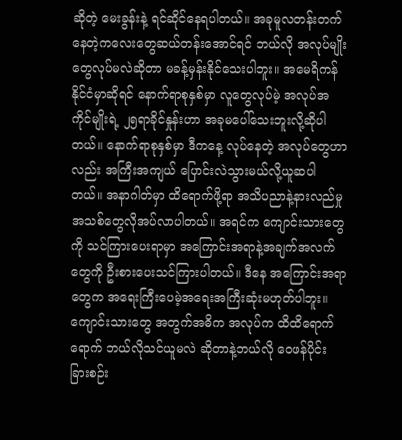ဆိုတဲ့ မေးခွန်းနဲ့ ရင်ဆိုင်နေရပါတယ်။ အခုမူလတန်းတက်နေတဲ့ကလေးတွေဆယ်တန်းအောင်ရင် ဘယ်လို အလုပ်မျိုးတွေလုပ်မလဲဆိုတာ မခန့်မှန်းနိုင်သေးပါဘူး။ အမေရိကန်နိုင်ငံမှာဆိုရင် နောက်ရာစုနှစ်မှာ လူတွေလုပ်မဲ့ အလုပ်အကိုင်မျိုးရဲ့ ၂၅ရာခိုင်နှုန်းဟာ အခုမပေါ်သေးဘူးလို့ဆိုပါတယ်။ နောက်ရာစုနှစ်မှာ ဒီကနေ့ လုပ်နေတဲ့ အလုပ်တွေဟာလည်း အကြီးအကျယ် ပြောင်းလဲသွားမယ်လို့ယူဆပါတယ်။ အနာဂါတ်မှာ ထိရောက်ဖို့ရာ အသိပညာနဲ့နားလည်မှုအသစ်တွေလိုအပ်လာပါတယ်။ အရင်က ကျောင်းသားတွေကို သင်ကြားပေးရာမှာ အကြောင်းအရာနဲ့အချက်အလက်တွေကို ဦးစားပေးသင်ကြားပါတယ်။ ဒီနေ အကြောင်းအရာတွေက အရေးကြီးပေမဲ့အရေးအကြီးဆုံးမဟုတ်ပါဘူး။ ကျောင်းသားတွေ အတွက်အဓိက အလုပ်က ထိထိရောက်ရောက် ဘယ်လိုသင်ယူမလဲ ဆိုတာနဲ့ဘယ်လို ဝေဖန်ပိုင်းခြားစဉ်း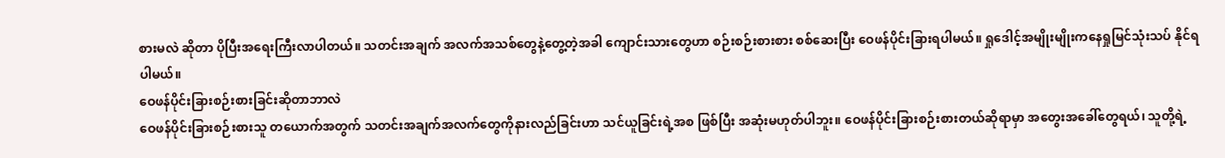စားမလဲ ဆိုတာ ပိုပြီးအရေးကြီးလာပါတယ်။ သတင်းအချက် အလက်အသစ်တွေနဲ့တွေ့တဲ့အခါ ကျောင်းသားတွေဟာ စဉ်းစဉ်းစားစား စစ်ဆေးပြီး ဝေဖန်ပိုင်းခြားရပါမယ်။ ရှုဒေါင့်အမျိုးမျိုးကနေရှုမြင်သုံးသပ် နိုင်ရပါမယ်။
ဝေဖန်ပိုင်းခြားစဉ်းစားခြင်းဆိုတာဘာလဲ
ဝေဖန်ပိုင်းခြားစဉ်းစားသူ တယောက်အတွက် သတင်းအချက်အလက်တွေကိုနားလည်ခြင်းဟာ သင်ယူခြင်းရဲ့အစ ဖြစ်ပြီး အဆုံးမဟုတ်ပါဘူး။ ဝေဖန်ပိုင်းခြားစဉ်းစားတယ်ဆိုရာမှာ အတွေးအခေါ်တွေရယ်၊ သူတို့ရဲ့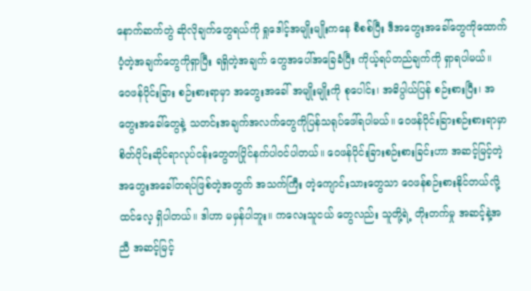နောက်ဆက်တွဲ ဆိုလိုချက်တွေရယ်ကို ရှုဒေါင့်အမျိုးမျိုးကနေ စီစစ်ပြီး ဒီအတွေးအခေါ်တွေကိုထောက်ပံ့တဲ့အချက်တွေကိုရှာပြီး ရရှိတဲ့အချက် တွေအပေါ်အခြေခံပြီး ကိုယ့်ရပ်တည်ချက်ကို ရှာရပါမယ်။
ဝေဖန်ပိုင်းခြား စဉ်းစားရာမှာ အတွေးအခေါ် အမျိုးမျိုးကို စုပေါင်း၊ အဓိပ္ပါယ်ပြန် စဉ်းစားပြီး၊ အတွေးအခေါ်တွေနဲ့ သတင်းအချက်အလက်တွေကိုပြန်သရုပ်ဖေါ်ရပါမယ်။ ဝေဖန်ပိုင်းခြားစဉ်းစားရာမှာ စိတ်ပိုင်းဆိုင်ရာလုပ်ငန်းတွေတပြိုင်နက်ပါဝင်ပါတယ်။ ဝေဖန်ပိုင်းခြားစဉ်းစားခြင်းဟာ အဆင့်မြင့်တဲ့အတွေးအခေါ်တရပ်ဖြစ်တဲ့အတွက် အသက်ကြီး တဲ့ကျောင်းသားတွေသာ ဝေဖန်စဉ်းစားနိုင်တယ်လို့ထင်လေ့ ရှိပါတယ်။ ဒါဟာ မမှန်ပါဘူး။ ကလေးသူငယ် တွေလည်း သူတို့ရဲ့ တိုးတက်မှု အဆင့်နဲ့အညီ အဆင့်မြင့်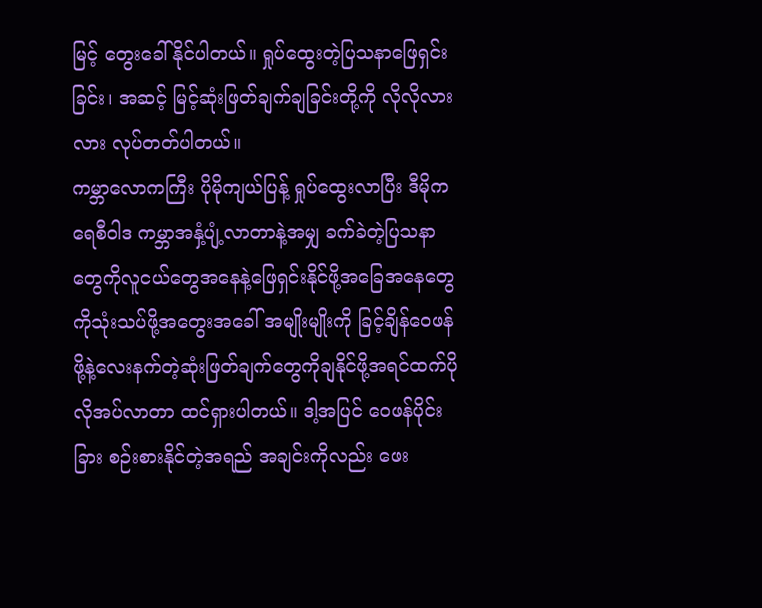မြင့် တွေးခေါ်နိုင်ပါတယ်။ ရှုပ်ထွေးတဲ့ပြသနာဖြေရှင်းခြင်း၊ အဆင့် မြင့်ဆုံးဖြတ်ချက်ချခြင်းတို့ကို လိုလိုလားလား လုပ်တတ်ပါတယ်။
ကမ္ဘာလောကကြီး ပိုမိုကျယ်ပြန့် ရှုပ်ထွေးလာပြီး ဒီမိုကရေစီဝါဒ ကမ္ဘာအနှံ့ပျံ့လာတာနဲ့အမျှ ခက်ခဲတဲ့ပြသနာတွေကိုလူငယ်တွေအနေနဲ့ဖြေရှင်းနိုင်ဖို့အခြေအနေတွေကိုသုံးသပ်ဖို့အတွေးအခေါ် အမျိုးမျိုးကို ခြင့်ချိန်ဝေဖန်ဖို့နဲ့လေးနက်တဲ့ဆုံးဖြတ်ချက်တွေကိုချနိုင်ဖို့အရင်ထက်ပိုလိုအပ်လာတာ ထင်ရှားပါတယ်။ ဒါ့အပြင် ဝေဖန်ပိုင်းခြား စဉ်းစားနိုင်တဲ့အရည် အချင်းကိုလည်း ဖေး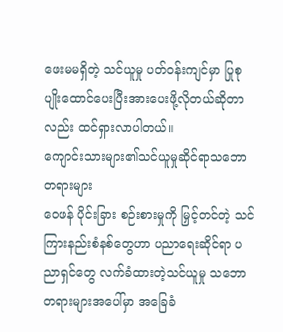ဖေးမမရှိတဲ့ သင်ယူမှု ပတ်ဝန်းကျင်မှာ ပြုစု ပျိုးထောင်ပေးပြီးအားပေးဖို့လိုတယ်ဆိုတာလည်း ထင်ရှားလာပါတယ်။
ကျောင်းသားများ၏သင်ယူမှုဆိုင်ရာသဘောတရားများ
ဝေဖန် ပိုင်းခြား စဉ်းစားမှုကို မြှင့်တင်တဲ့ သင်ကြားနည်းစံနစ်တွေဟာ ပညာရေးဆိုင်ရာ ပညာရှင်တွေ လက်ခံထားတဲ့သင်ယူမှု သဘောတရားများအပေါ်မှာ အခြေခံ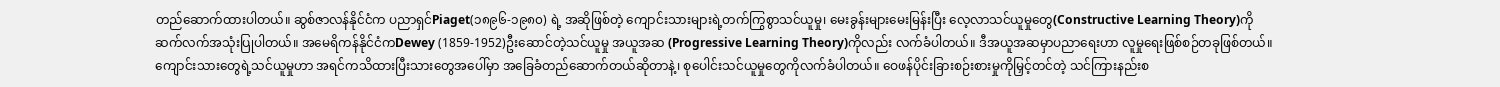တည်ဆောက်ထားပါတယ်။ ဆွစ်ဇာလန်နိုင်ငံက ပညာရှင်Piaget(၁၈၉၆-၁၉၈၀) ရဲ့ အဆိုဖြစ်တဲ့ ကျောင်းသားများရဲ့တက်ကြွစွာသင်ယူမှု၊ မေးခွန်းများမေးမြန်းပြီး လေ့လာသင်ယူမှုတွေ(Constructive Learning Theory)ကို ဆက်လက်အသုံးပြုပါတယ်။ အမေရိကန်နိုင်ငံကDewey (1859-1952)ဦးဆောင်တဲ့သင်ယူမှု အယူအဆ (Progressive Learning Theory)ကိုလည်း လက်ခံပါတယ်။ ဒီအယူအဆမှာပညာရေးဟာ လူမှုရေးဖြစ်စဉ်တခုဖြစ်တယ်။ ကျောင်းသားတွေရဲ့သင်ယူမှုဟာ အရင်ကသိထားပြီးသားတွေအပေါ်မှာ အခြေခံတည်ဆောက်တယ်ဆိုတာနဲ့၊ စုပေါင်းသင်ယူမှုတွေကိုလက်ခံပါတယ်။ ဝေဖန်ပိုင်းခြားစဉ်းစားမှုကိုမြှင့်တင်တဲ့ သင်ကြားနည်းစ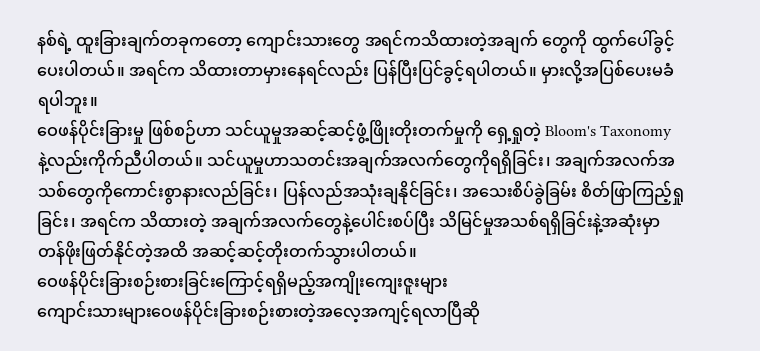နစ်ရဲ့ ထူးခြားချက်တခုကတော့ ကျောင်းသားတွေ အရင်ကသိထားတဲ့အချက် တွေကို ထွက်ပေါ်ခွင့်ပေးပါတယ်။ အရင်က သိထားတာမှားနေရင်လည်း ပြန်ပြီးပြင်ခွင့်ရပါတယ်။ မှားလို့အပြစ်ပေးမခံရပါဘူး။
ဝေဖန်ပိုင်းခြားမှု ဖြစ်စဉ်ဟာ သင်ယူမှုအဆင့်ဆင့်ဖွံ့ဖြိုးတိုးတက်မှုကို ရှေ့ရှုတဲ့ Bloom's Taxonomy နဲ့လည်းကိုက်ညီပါတယ်။ သင်ယူမှုဟာသတင်းအချက်အလက်တွေကိုရရှိခြင်း၊ အချက်အလက်အသစ်တွေကိုကောင်းစွာနားလည်ခြင်း၊ ပြန်လည်အသုံးချနိုင်ခြင်း၊ အသေးစိပ်ခွဲခြမ်း စိတ်ဖြာကြည့်ရှုခြင်း၊ အရင်က သိထားတဲ့ အချက်အလက်တွေနဲ့ပေါင်းစပ်ပြီး သိမြင်မှုအသစ်ရရှိခြင်းနဲ့အဆုံးမှာ တန်ဖိုးဖြတ်နိုင်တဲ့အထိ အဆင့်ဆင့်တိုးတက်သွားပါတယ်။
ဝေဖန်ပိုင်းခြားစဉ်းစားခြင်းကြောင့်ရရှိမည့်အကျိုးကျေးဇူးများ
ကျောင်းသားများဝေဖန်ပိုင်းခြားစဉ်းစားတဲ့အလေ့အကျင့်ရလာပြီဆို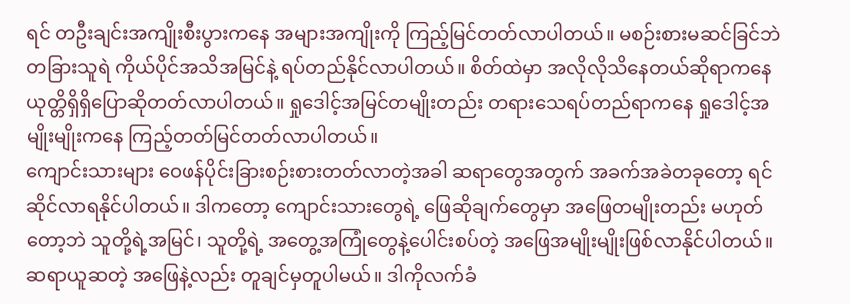ရင် တဦးချင်းအကျိုးစီးပွားကနေ အများအကျိုးကို ကြည့်မြင်တတ်လာပါတယ်။ မစဉ်းစားမဆင်ခြင်ဘဲ တခြားသူရဲ ကိုယ်ပိုင်အသိအမြင်နဲ့ ရပ်တည်နိုင်လာပါတယ်။ စိတ်ထဲမှာ အလိုလိုသိနေတယ်ဆိုရာကနေ ယုတ္တိရှိရှိပြောဆိုတတ်လာပါတယ်။ ရှုဒေါင့်အမြင်တမျိုးတည်း တရားသေရပ်တည်ရာကနေ ရှုဒေါင့်အမျိုးမျိုးကနေ ကြည့်တတ်မြင်တတ်လာပါတယ်။
ကျောင်းသားများ ဝေဖန်ပိုင်းခြားစဉ်းစားတတ်လာတဲ့အခါ ဆရာတွေအတွက် အခက်အခဲတခုတော့ ရင်ဆိုင်လာရနိုင်ပါတယ်။ ဒါကတော့ ကျောင်းသားတွေရဲ့ ဖြေဆိုချက်တွေမှာ အဖြေတမျိုးတည်း မဟုတ်တော့ဘဲ သူတို့ရဲ့အမြင်၊ သူတို့ရဲ့ အတွေ့အကြုံတွေနဲ့ပေါင်းစပ်တဲ့ အဖြေအမျိုးမျိုးဖြစ်လာနိုင်ပါတယ်။ ဆရာယူဆတဲ့ အဖြေနဲ့လည်း တူချင်မှတူပါမယ်။ ဒါကိုလက်ခံ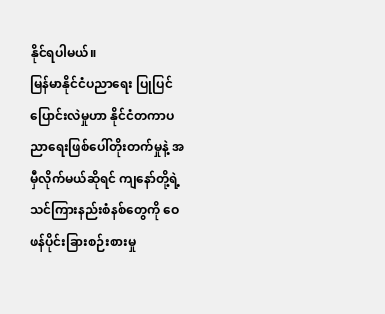နိုင်ရပါမယ်။
မြန်မာနိုင်ငံပညာရေး ပြုပြင်ပြောင်းလဲမှုဟာ နိုင်ငံတကာပညာရေးဖြစ်ပေါ်တိုးတက်မှုနဲ့ အမှီလိုက်မယ်ဆိုရင် ကျနော်တို့ရဲ့သင်ကြားနည်းစံနစ်တွေကို ဝေဖန်ပိုင်းခြားစဉ်းစားမှု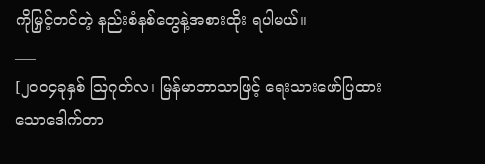ကိုမြှင့်တင်တဲ့ နည်းစံနစ်တွေနဲ့အစားထိုး ရပါမယ်။
___
[၂၀၀၄ခုနှစ် သြဂုတ်လ၊ မြန်မာဘာသာဖြင့် ရေးသားဖော်ပြထားသောဒေါက်တာ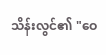သိန်းလွင်၏ "ဝေ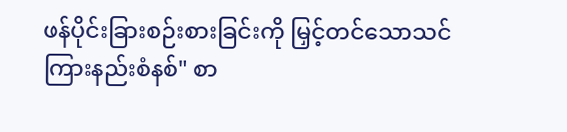ဖန်ပိုင်းခြားစဉ်းစားခြင်းကို မြှင့်တင်သောသင်ကြားနည်းစံနစ်" စာ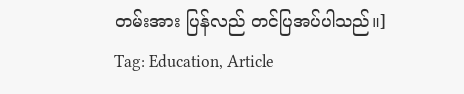တမ်းအား ပြန်လည် တင်ပြအပ်ပါသည်။]
Tag: Education, Article